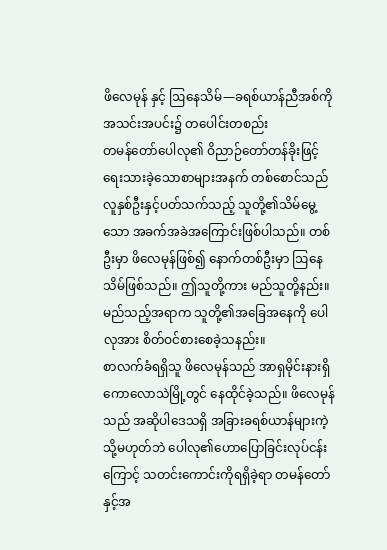ဖိလေမုန် နှင့် ဩနေသိမ်—ခရစ်ယာန်ညီအစ်ကိုအသင်းအပင်း၌ တပေါင်းတစည်း
တမန်တော်ပေါလု၏ ဝိညာဉ်တော်တန်ခိုးဖြင့် ရေးသားခဲ့သောစာများအနက် တစ်စောင်သည် လူနှစ်ဦးနှင့်ပတ်သက်သည့် သူတို့၏သိမ်မွေ့သော အခက်အခဲအကြောင်းဖြစ်ပါသည်။ တစ်ဦးမှာ ဖိလေမုန်ဖြစ်၍ နောက်တစ်ဦးမှာ ဩနေသိမ်ဖြစ်သည်။ ဤသူတို့ကား မည်သူတို့နည်း။ မည်သည့်အရာက သူတို့၏အခြေအနေကို ပေါလုအား စိတ်ဝင်စားစေခဲ့သနည်း။
စာလက်ခံရရှိသူ ဖိလေမုန်သည် အာရှမိုင်းနားရှိ ကောလောသဲမြို့တွင် နေထိုင်ခဲ့သည်။ ဖိလေမုန်သည် အဆိုပါဒေသရှိ အခြားခရစ်ယာန်များကဲ့သို့မဟုတ်ဘဲ ပေါလု၏ဟောပြောခြင်းလုပ်ငန်းကြောင့် သတင်းကောင်းကိုရရှိခဲ့ရာ တမန်တော်နှင့်အ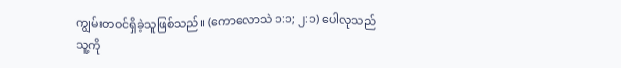ကျွမ်းတဝင်ရှိခဲ့သူဖြစ်သည်။ (ကောလောသဲ ၁:၁; ၂:၁) ပေါလုသည် သူ့ကို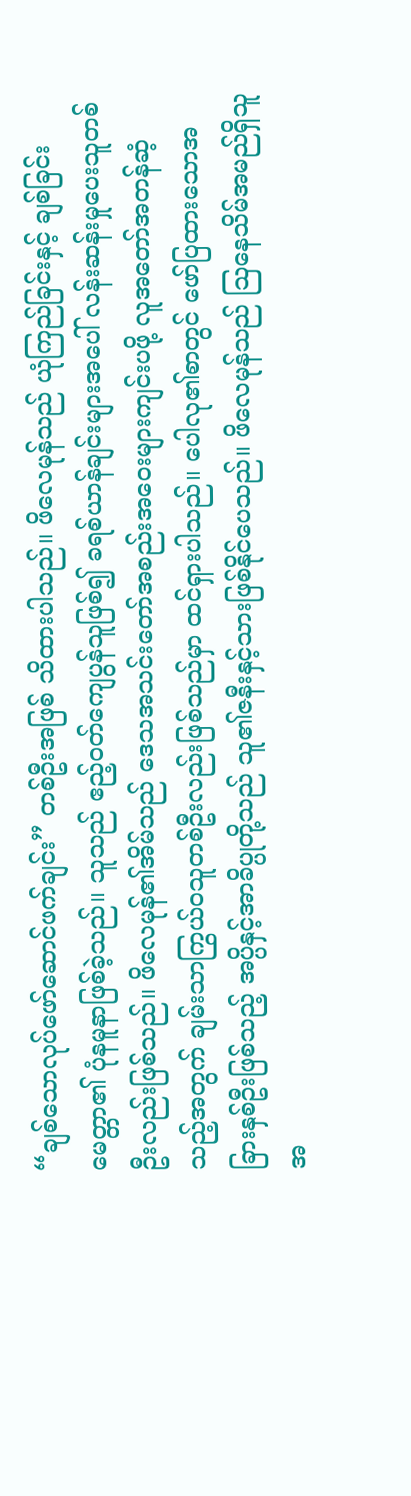“ချစ်သောလုပ်ဖော်ဆောင်ဖက်ချင်း” တစ်ဦးအဖြစ် သိထားပါသည်။ ဖိလေမုန်သည် ယုံကြည်ခြင်းနှင့် ချစ်ခြင်းမေတ္တာ၏ ပုံနမူနာဖြစ်ခဲ့သည်။ သူသည် ဧည့်ဝတ်ကျေပွန်သူဖြစ်၍ ခရစ်ယာန်ချင်းများအပေါ် လန်းဆန်းမှုပေးသူတစ်ဦးလည်းဖြစ်သည်။ ဖိလေမုန်၏အိမ်သည် ဒေသအသင်းတော်အစည်းအဝေးများကျင်းပဖို့ လူအတော်အတန်ဆံ့သည့်အတွက် ချမ်းသာကြွယ်ဝသူတစ်ဦးလည်းဖြစ်သည်မှာ ထင်ရှားပါသည်။ ပေါလု၏စာတွင် ဖော်ပြထားသောအခြားနှစ်ဦးဖြစ်သည့် အပ္ပိနှင့်အာခိပ္ပုတို့သည် သူ၏ဇနီးနှင့်သားဖြစ်နိုင်ပေသည်။ ဖိလေမုန်သည် ဩနေသိမ်အမည်ရှိသူ အ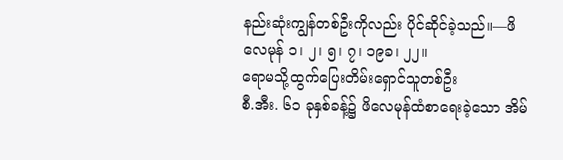နည်းဆုံးကျွန်တစ်ဦးကိုလည်း ပိုင်ဆိုင်ခဲ့သည်။—ဖိလေမုန် ၁၊ ၂၊ ၅၊ ၇၊ ၁၉ခ၊ ၂၂။
ရောမသို့ထွက်ပြေးတိမ်းရှောင်သူတစ်ဦး
စီ.အီး. ၆၁ ခုနှစ်ခန့်၌ ဖိလေမုန်ထံစာရေးခဲ့သော အိမ်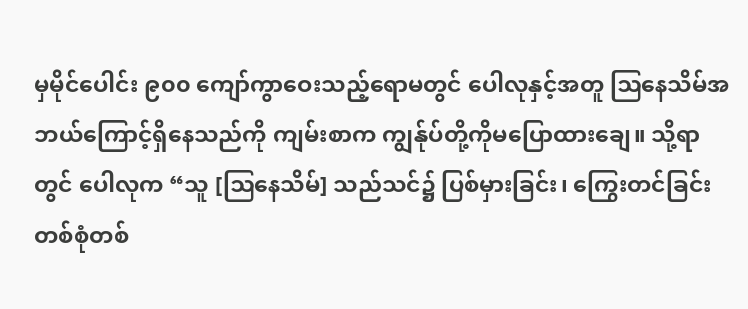မှမိုင်ပေါင်း ၉၀၀ ကျော်ကွာဝေးသည့်ရောမတွင် ပေါလုနှင့်အတူ ဩနေသိမ်အဘယ်ကြောင့်ရှိနေသည်ကို ကျမ်းစာက ကျွန်ုပ်တို့ကိုမပြောထားချေ။ သို့ရာတွင် ပေါလုက “သူ [ဩနေသိမ်] သည်သင်၌ ပြစ်မှားခြင်း၊ ကြွေးတင်ခြင်းတစ်စုံတစ်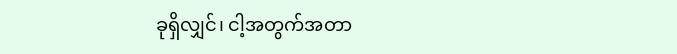ခုရှိလျှင်၊ ငါ့အတွက်အတာ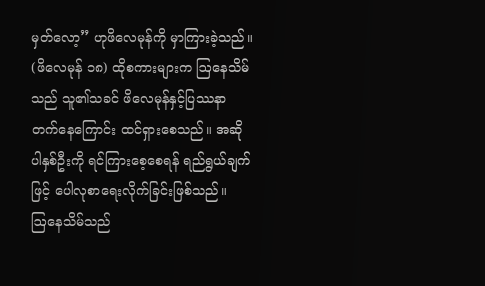မှတ်လော့” ဟုဖိလေမုန်ကို မှာကြားခဲ့သည်။ (ဖိလေမုန် ၁၈) ထိုစကားများက ဩနေသိမ်သည် သူ၏သခင် ဖိလေမုန်နှင့်ပြဿနာတက်နေကြောင်း ထင်ရှားစေသည်။ အဆိုပါနှစ်ဦးကို ရင်ကြားစေ့စေရန် ရည်ရွယ်ချက်ဖြင့် ပေါလုစာရေးလိုက်ခြင်းဖြစ်သည်။
ဩနေသိမ်သည်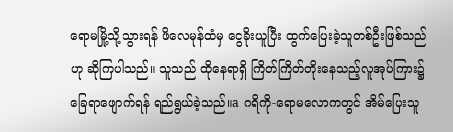ရောမမြို့သို့သွားရန် ဖိလေမုန်ထံမှ ငွေခိုးယူပြီး ထွက်ပြေးခဲ့သူတစ်ဦးဖြစ်သည်ဟု ဆိုကြပါသည်။ သူသည် ထိုနေရာရှိ ကြိတ်ကြိတ်တိုးနေသည့်လူအုပ်ကြား၌ ခြေရာဖျောက်ရန် ရည်ရွယ်ခဲ့သည်။a ဂရိကို-ရောမလောကတွင် အိမ်ပြေးသူ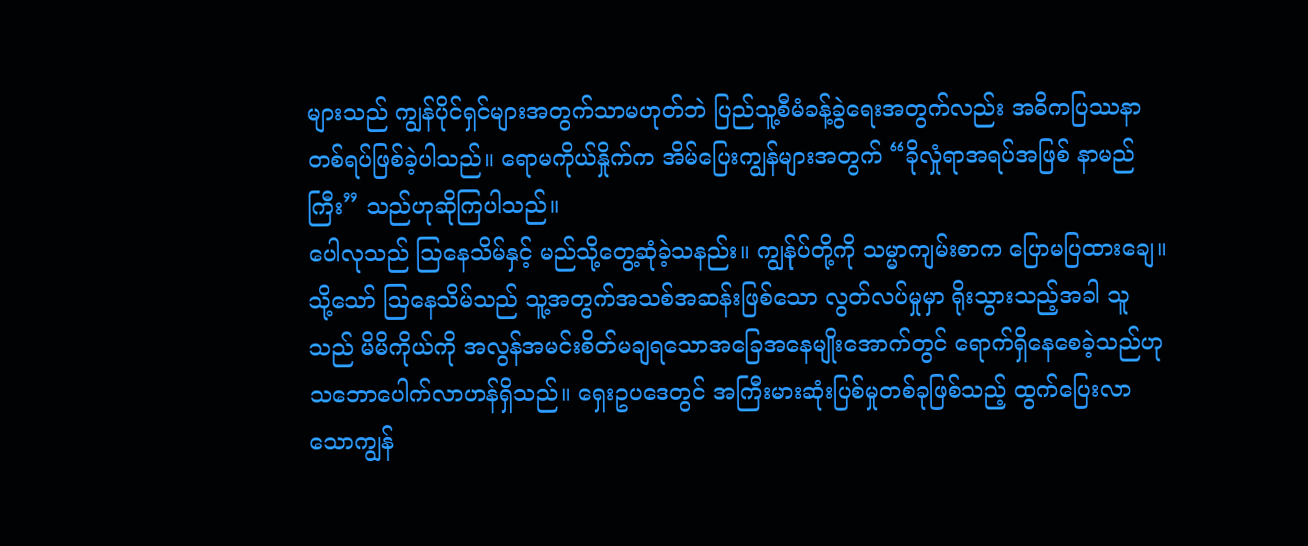များသည် ကျွန်ပိုင်ရှင်များအတွက်သာမဟုတ်ဘဲ ပြည်သူ့စီမံခန့်ခွဲရေးအတွက်လည်း အဓိကပြဿနာတစ်ရပ်ဖြစ်ခဲ့ပါသည်။ ရောမကိုယ်နှိုက်က အိမ်ပြေးကျွန်များအတွက် “ခိုလှုံရာအရပ်အဖြစ် နာမည်ကြီး” သည်ဟုဆိုကြပါသည်။
ပေါလုသည် ဩနေသိမ်နှင့် မည်သို့တွေ့ဆုံခဲ့သနည်း။ ကျွန်ုပ်တို့ကို သမ္မာကျမ်းစာက ပြောမပြထားချေ။ သို့သော် ဩနေသိမ်သည် သူ့အတွက်အသစ်အဆန်းဖြစ်သော လွတ်လပ်မှုမှာ ရိုးသွားသည့်အခါ သူသည် မိမိကိုယ်ကို အလွန်အမင်းစိတ်မချရသောအခြေအနေမျိုးအောက်တွင် ရောက်ရှိနေစေခဲ့သည်ဟု သဘောပေါက်လာဟန်ရှိသည်။ ရှေးဥပဒေတွင် အကြီးမားဆုံးပြစ်မှုတစ်ခုဖြစ်သည့် ထွက်ပြေးလာသောကျွန်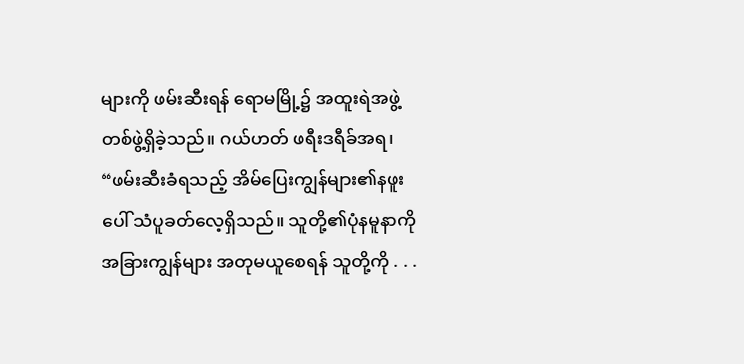များကို ဖမ်းဆီးရန် ရောမမြို့၌ အထူးရဲအဖွဲ့တစ်ဖွဲ့ရှိခဲ့သည်။ ဂယ်ဟတ် ဖရီးဒရီခ်အရ၊ “ဖမ်းဆီးခံရသည့် အိမ်ပြေးကျွန်များ၏နဖူးပေါ် သံပူခတ်လေ့ရှိသည်။ သူတို့၏ပုံနမူနာကို အခြားကျွန်များ အတုမယူစေရန် သူတို့ကို . . .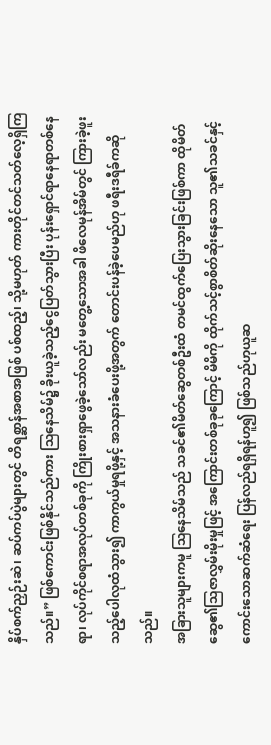နှိပ်စက်ညှဉ်းဆဲ၊ ဆပ်ကပ်ပွဲများတွင် တိရစ္ဆာန်အစာအဖြစ် ပစ်ထည့်၊ သို့မဟုတ် ကားတိုင်တင်သတ်လေ့ရှိကြသည်။” ဖြစ်ကောင်းဖြစ်နိုင်သည်ကား ဩနေသိမ်၌ ခိုးယူခဲ့သည့်ငွေပြတ်သွားပြီး ပုန်းရှောင်ရာနေရာတစ်နေရာ၊ လုပ်ကိုင်စရာအလုပ်တစ်ခုကို ကြိုးစားရှာဖွေခဲ့သော်လည်း မတွေ့သောအခါ ဖိလေမုန်အိမ်တွင် ကြားခဲ့ဖူးသည့်ပေါလုထံသွား၍ ကာကွယ်မှုရဖို့နှင့် အသနားခံပေးဖို့အတွက် တောင်းပန်ခဲ့ပေမည်ဟု ဖရီးဒရီခ်ကဆိုသည်။
အခြားသူများကမူ ဩနေသိမ်သည် သခင်၏မိတ်ဆွေတစ်ဦးထံ တမင်ထွက်ပြေးသွားခြင်းဖြစ်ကာ ထိုမိတ်ဆွေ၏သြဇာလွှမ်းမိုးမှုဖြင့် အကြောင်းတစ်ခုခုကြောင့် မိမိကို ထိုက်သင့်စွာစိတ်ဆိုးနေသော သူ၏သခင်နှင့် ကောင်းသောဆက်ဆံရေး ပြန်လည်ရရှိရန်ဟူ၍ ဖြစ်သည်ဟုယူဆ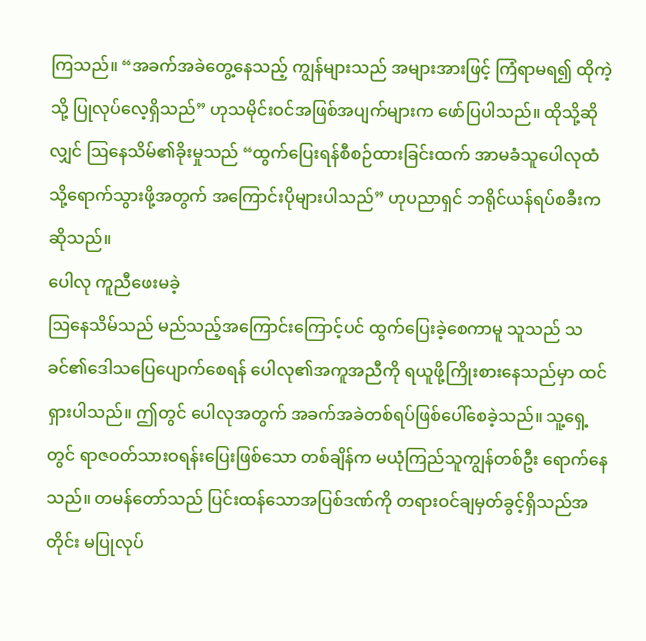ကြသည်။ “အခက်အခဲတွေ့နေသည့် ကျွန်များသည် အများအားဖြင့် ကြံရာမရ၍ ထိုကဲ့သို့ ပြုလုပ်လေ့ရှိသည်” ဟုသမိုင်းဝင်အဖြစ်အပျက်များက ဖော်ပြပါသည်။ ထိုသို့ဆိုလျှင် ဩနေသိမ်၏ခိုးမှုသည် “ထွက်ပြေးရန်စီစဉ်ထားခြင်းထက် အာမခံသူပေါလုထံသို့ရောက်သွားဖို့အတွက် အကြောင်းပိုများပါသည်” ဟုပညာရှင် ဘရိုင်ယန်ရပ်စခီးကဆိုသည်။
ပေါလု ကူညီဖေးမခဲ့
ဩနေသိမ်သည် မည်သည့်အကြောင်းကြောင့်ပင် ထွက်ပြေးခဲ့စေကာမူ သူသည် သခင်၏ဒေါသပြေပျောက်စေရန် ပေါလု၏အကူအညီကို ရယူဖို့ကြိုးစားနေသည်မှာ ထင်ရှားပါသည်။ ဤတွင် ပေါလုအတွက် အခက်အခဲတစ်ရပ်ဖြစ်ပေါ်စေခဲ့သည်။ သူ့ရှေ့တွင် ရာဇဝတ်သားဝရန်းပြေးဖြစ်သော တစ်ချိန်က မယုံကြည်သူကျွန်တစ်ဦး ရောက်နေသည်။ တမန်တော်သည် ပြင်းထန်သောအပြစ်ဒဏ်ကို တရားဝင်ချမှတ်ခွင့်ရှိသည်အတိုင်း မပြုလုပ်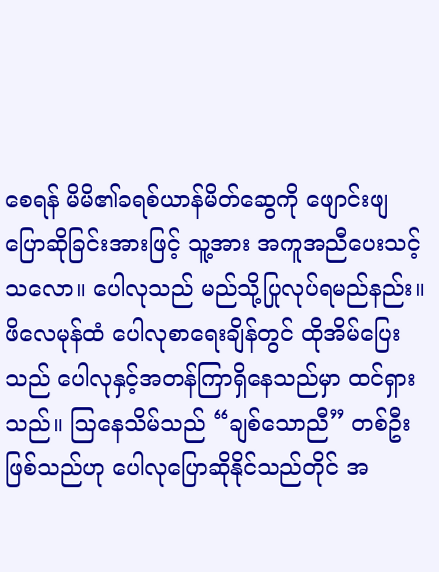စေရန် မိမိ၏ခရစ်ယာန်မိတ်ဆွေကို ဖျောင်းဖျပြောဆိုခြင်းအားဖြင့် သူ့အား အကူအညီပေးသင့်သလော။ ပေါလုသည် မည်သို့ပြုလုပ်ရမည်နည်း။
ဖိလေမုန်ထံ ပေါလုစာရေးချိန်တွင် ထိုအိမ်ပြေးသည် ပေါလုနှင့်အတန်ကြာရှိနေသည်မှာ ထင်ရှားသည်။ ဩနေသိမ်သည် “ချစ်သောညီ” တစ်ဦးဖြစ်သည်ဟု ပေါလုပြောဆိုနိုင်သည်တိုင် အ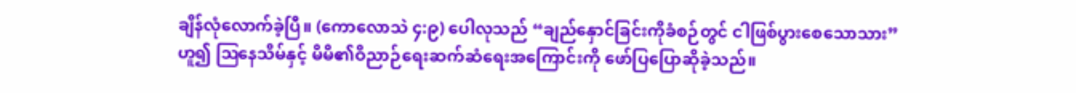ချိန်လုံလောက်ခဲ့ပြီ။ (ကောလောသဲ ၄:၉) ပေါလုသည် “ချည်နှောင်ခြင်းကိုခံစဉ်တွင် ငါဖြစ်ပွားစေသောသား” ဟူ၍ ဩနေသိမ်နှင့် မိမိ၏ဝိညာဉ်ရေးဆက်ဆံရေးအကြောင်းကို ဖော်ပြပြောဆိုခဲ့သည်။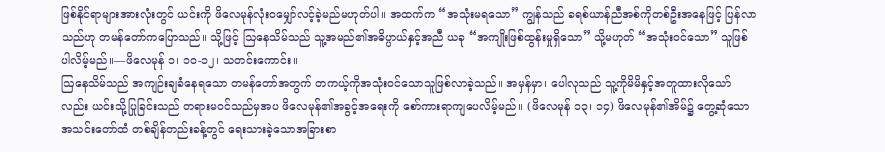ဖြစ်နိုင်ရာများအားလုံးတွင် ယင်းကို ဖိလေမုန်လုံးဝမျှော်လင့်ခဲ့မည်မဟုတ်ပါ။ အထက်က “အသုံးမရသော” ကျွန်သည် ခရစ်ယာန်ညီအစ်ကိုတစ်ဦးအနေဖြင့် ပြန်လာသည်ဟု တမန်တော်ကပြောသည်။ သို့ဖြင့် ဩနေသိမ်သည် သူ့အမည်၏အဓိပ္ပာယ်နှင့်အညီ ယခု “အကျိုးဖြစ်ထွန်းမှုရှိသော” သို့မဟုတ် “အသုံးဝင်သော” သူဖြစ်ပါလိမ့်မည်။—ဖိလေမုန် ၁၊ ၁၀-၁၂၊ သတင်းကောင်း။
ဩနေသိမ်သည် အကျဉ်းချခံနေရသော တမန်တော်အတွက် တကယ့်ကိုအသုံးဝင်သောသူဖြစ်လာခဲ့သည်။ အမှန်မှာ၊ ပေါလုသည် သူ့ကိုမိမိနှင့်အတူထားလိုသော်လည်း ယင်းသို့ပြုခြင်းသည် တရားမဝင်သည်မှအပ ဖိလေမုန်၏အခွင့်အရေးကို စော်ကားရာကျပေလိမ့်မည်။ (ဖိလေမုန် ၁၃၊ ၁၄) ဖိလေမုန်၏အိမ်၌ တွေ့ဆုံသောအသင်းတော်ထံ တစ်ချိန်တည်းခန့်တွင် ရေးသားခဲ့သောအခြားစာ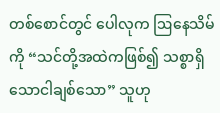တစ်စောင်တွင် ပေါလုက ဩနေသိမ်ကို “သင်တို့အထဲကဖြစ်၍ သစ္စာရှိသောငါချစ်သော” သူဟု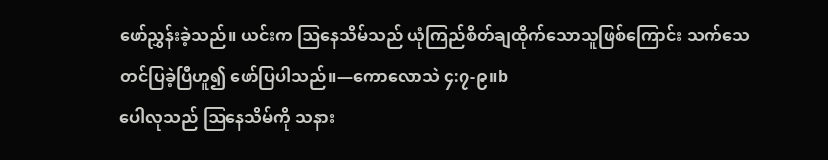ဖော်ညွှန်းခဲ့သည်။ ယင်းက ဩနေသိမ်သည် ယုံကြည်စိတ်ချထိုက်သောသူဖြစ်ကြောင်း သက်သေတင်ပြခဲ့ပြီဟူ၍ ဖော်ပြပါသည်။—ကောလောသဲ ၄:၇-၉။b
ပေါလုသည် ဩနေသိမ်ကို သနား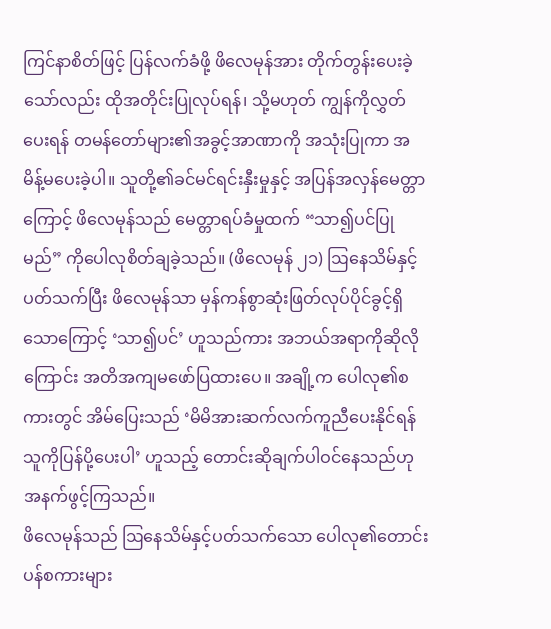ကြင်နာစိတ်ဖြင့် ပြန်လက်ခံဖို့ ဖိလေမုန်အား တိုက်တွန်းပေးခဲ့သော်လည်း ထိုအတိုင်းပြုလုပ်ရန်၊ သို့မဟုတ် ကျွန်ကိုလွှတ်ပေးရန် တမန်တော်များ၏အခွင့်အာဏာကို အသုံးပြုကာ အမိန့်မပေးခဲ့ပါ။ သူတို့၏ခင်မင်ရင်းနှီးမှုနှင့် အပြန်အလှန်မေတ္တာကြောင့် ဖိလေမုန်သည် မေတ္တာရပ်ခံမှုထက် “သာ၍ပင်ပြုမည်” ကိုပေါလုစိတ်ချခဲ့သည်။ (ဖိလေမုန် ၂၁) ဩနေသိမ်နှင့်ပတ်သက်ပြီး ဖိလေမုန်သာ မှန်ကန်စွာဆုံးဖြတ်လုပ်ပိုင်ခွင့်ရှိသောကြောင့် ‘သာ၍ပင်’ ဟူသည်ကား အဘယ်အရာကိုဆိုလိုကြောင်း အတိအကျမဖော်ပြထားပေ။ အချို့က ပေါလု၏စကားတွင် အိမ်ပြေးသည် ‘မိမိအားဆက်လက်ကူညီပေးနိုင်ရန် သူကိုပြန်ပို့ပေးပါ’ ဟူသည့် တောင်းဆိုချက်ပါဝင်နေသည်ဟု အနက်ဖွင့်ကြသည်။
ဖိလေမုန်သည် ဩနေသိမ်နှင့်ပတ်သက်သော ပေါလု၏တောင်းပန်စကားများ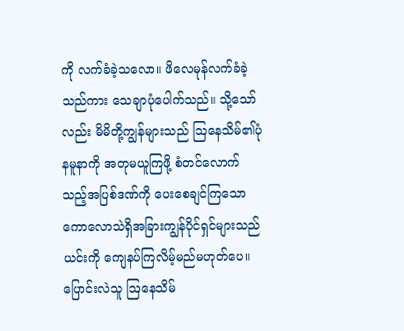ကို လက်ခံခဲ့သလော။ ဖိလေမုန်လက်ခံခဲ့သည်ကား သေချာပုံပေါက်သည်။ သို့သော်လည်း မိမိတို့ကျွန်များသည် ဩနေသိမ်၏ပုံနမူနာကို အတုမယူကြဖို့ စံတင်လောက်သည့်အပြစ်ဒဏ်ကို ပေးစေချင်ကြသော ကောလောသဲရှိအခြားကျွန်ပိုင်ရှင်များသည် ယင်းကို ကျေနပ်ကြလိမ့်မည်မဟုတ်ပေ။
ပြောင်းလဲသူ ဩနေသိမ်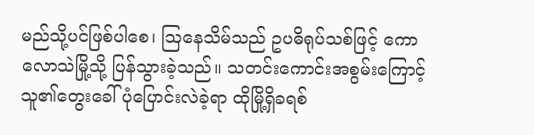မည်သို့ပင်ဖြစ်ပါစေ၊ ဩနေသိမ်သည် ဥပဓိရုပ်သစ်ဖြင့် ကောလောသဲမြို့သို့ ပြန်သွားခဲ့သည်။ သတင်းကောင်းအစွမ်းကြောင့် သူ၏တွေးခေါ်ပုံပြောင်းလဲခဲ့ရာ ထိုမြို့ရှိခရစ်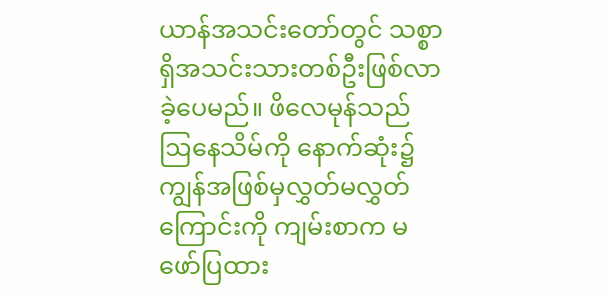ယာန်အသင်းတော်တွင် သစ္စာရှိအသင်းသားတစ်ဦးဖြစ်လာခဲ့ပေမည်။ ဖိလေမုန်သည် ဩနေသိမ်ကို နောက်ဆုံး၌ ကျွန်အဖြစ်မှလွှတ်မလွှတ်ကြောင်းကို ကျမ်းစာက မဖော်ပြထား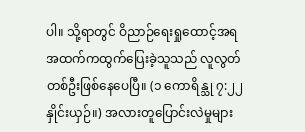ပါ။ သို့ရာတွင် ဝိညာဉ်ရေးရှုထောင့်အရ အထက်ကထွက်ပြေးခဲ့သူသည် လူလွတ်တစ်ဦးဖြစ်နေပေပြီ။ (၁ ကောရိန္သု ၇:၂၂ နှိုင်းယှဉ်။) အလားတူပြောင်းလဲမှုများ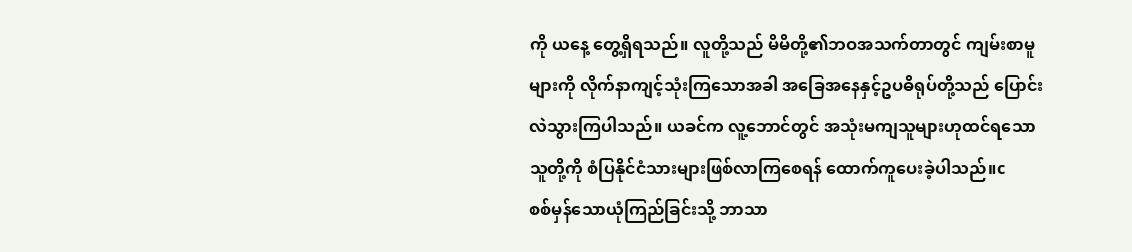ကို ယနေ့ တွေ့ရှိရသည်။ လူတို့သည် မိမိတို့၏ဘဝအသက်တာတွင် ကျမ်းစာမူများကို လိုက်နာကျင့်သုံးကြသောအခါ အခြေအနေနှင့်ဥပဓိရုပ်တို့သည် ပြောင်းလဲသွားကြပါသည်။ ယခင်က လူ့ဘောင်တွင် အသုံးမကျသူများဟုထင်ရသောသူတို့ကို စံပြနိုင်ငံသားများဖြစ်လာကြစေရန် ထောက်ကူပေးခဲ့ပါသည်။c
စစ်မှန်သောယုံကြည်ခြင်းသို့ ဘာသာ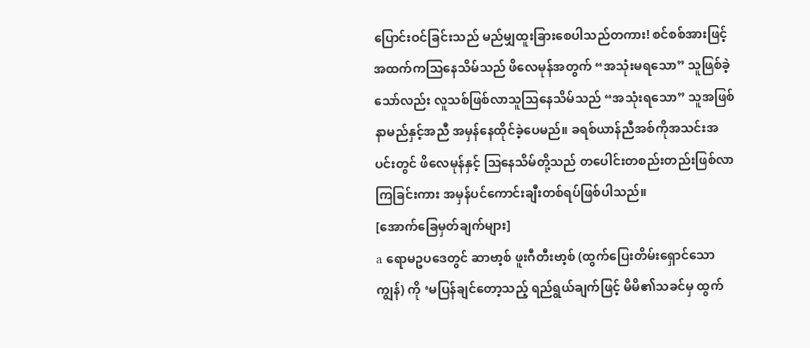ပြောင်းဝင်ခြင်းသည် မည်မျှထူးခြားစေပါသည်တကား! စင်စစ်အားဖြင့် အထက်ကသြနေသိမ်သည် ဖိလေမုန်အတွက် “အသုံးမရသော” သူဖြစ်ခဲ့သော်လည်း လူသစ်ဖြစ်လာသူသြနေသိမ်သည် “အသုံးရသော” သူအဖြစ် နာမည်နှင့်အညီ အမှန်နေထိုင်ခဲ့ပေမည်။ ခရစ်ယာန်ညီအစ်ကိုအသင်းအပင်းတွင် ဖိလေမုန်နှင့် ဩနေသိမ်တို့သည် တပေါင်းတစည်းတည်းဖြစ်လာကြခြင်းကား အမှန်ပင်ကောင်းချီးတစ်ရပ်ဖြစ်ပါသည်။
[အောက်ခြေမှတ်ချက်များ]
a ရောမဥပဒေတွင် ဆာဗာ့စ် ဖူးဂီတီးဗာ့စ် (ထွက်ပြေးတိမ်းရှောင်သောကျွန်) ကို ‘မပြန်ချင်တော့သည့် ရည်ရွယ်ချက်ဖြင့် မိမိ၏သခင်မှ ထွက်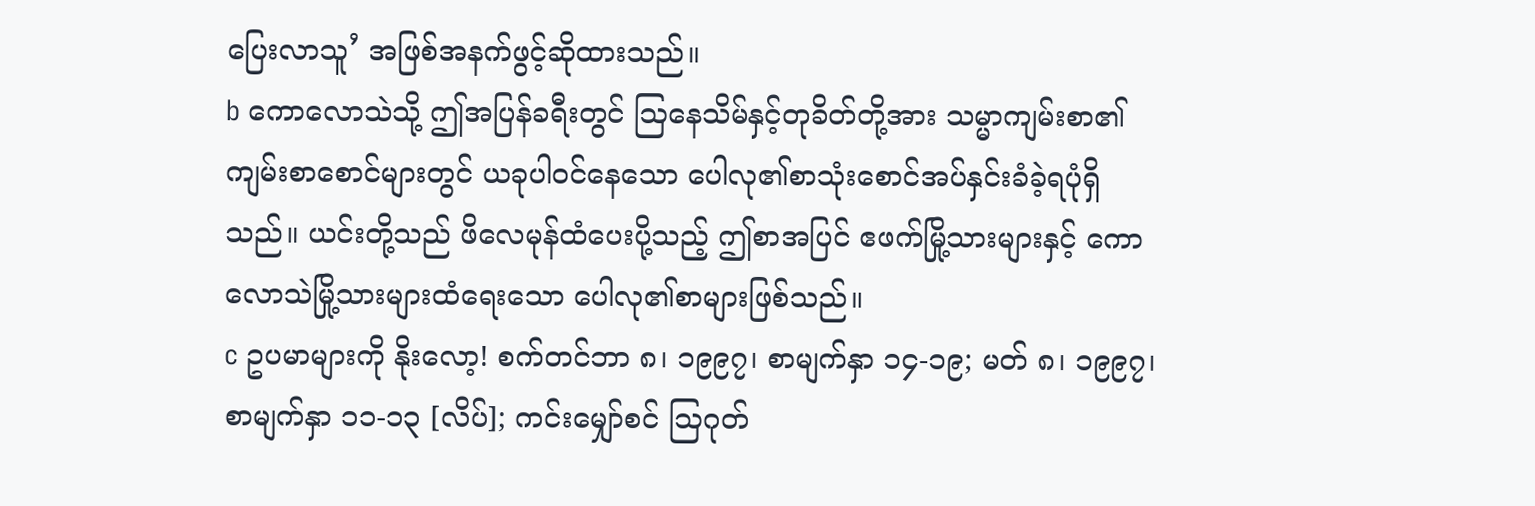ပြေးလာသူ’ အဖြစ်အနက်ဖွင့်ဆိုထားသည်။
b ကောလောသဲသို့ ဤအပြန်ခရီးတွင် ဩနေသိမ်နှင့်တုခိတ်တို့အား သမ္မာကျမ်းစာ၏ကျမ်းစာစောင်များတွင် ယခုပါဝင်နေသော ပေါလု၏စာသုံးစောင်အပ်နှင်းခံခဲ့ရပုံရှိသည်။ ယင်းတို့သည် ဖိလေမုန်ထံပေးပို့သည့် ဤစာအပြင် ဧဖက်မြို့သားများနှင့် ကောလောသဲမြို့သားများထံရေးသော ပေါလု၏စာများဖြစ်သည်။
c ဥပမာများကို နိုးလော့! စက်တင်ဘာ ၈၊ ၁၉၉၇၊ စာမျက်နှာ ၁၄-၁၉; မတ် ၈၊ ၁၉၉၇၊ စာမျက်နှာ ၁၁-၁၃ [လိပ်]; ကင်းမျှော်စင် ဩဂုတ်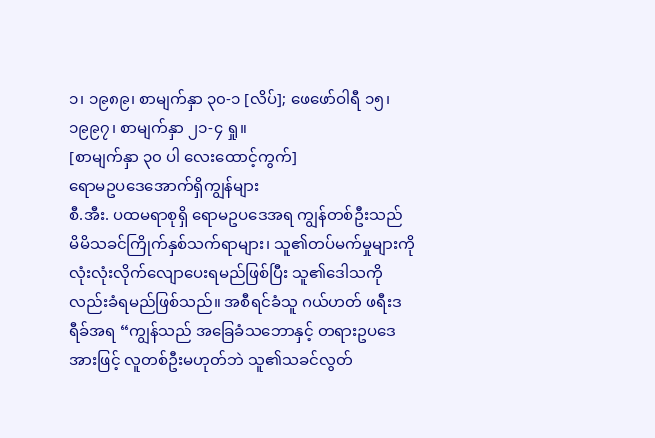၁၊ ၁၉၈၉၊ စာမျက်နှာ ၃၀-၁ [လိပ်]; ဖေဖော်ဝါရီ ၁၅၊ ၁၉၉၇၊ စာမျက်နှာ ၂၁-၄ ရှု။
[စာမျက်နှာ ၃၀ ပါ လေးထောင့်ကွက်]
ရောမဥပဒေအောက်ရှိကျွန်များ
စီ.အီး. ပထမရာစုရှိ ရောမဥပဒေအရ ကျွန်တစ်ဦးသည် မိမိသခင်ကြိုက်နှစ်သက်ရာများ၊ သူ၏တပ်မက်မှုများကို လုံးလုံးလိုက်လျောပေးရမည်ဖြစ်ပြီး သူ၏ဒေါသကိုလည်းခံရမည်ဖြစ်သည်။ အစီရင်ခံသူ ဂယ်ဟတ် ဖရီးဒရီခ်အရ “ကျွန်သည် အခြေခံသဘောနှင့် တရားဥပဒေအားဖြင့် လူတစ်ဦးမဟုတ်ဘဲ သူ၏သခင်လွတ်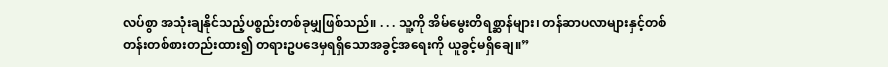လပ်စွာ အသုံးချနိုင်သည့်ပစ္စည်းတစ်ခုမျှဖြစ်သည်။ . . . သူ့ကို အိမ်မွေးတိရစ္ဆာန်များ၊ တန်ဆာပလာများနှင့်တစ်တန်းတစ်စားတည်းထား၍ တရားဥပဒေမှရရှိသောအခွင့်အရေးကို ယူခွင့်မရှိချေ။”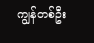ကျွန်တစ်ဦး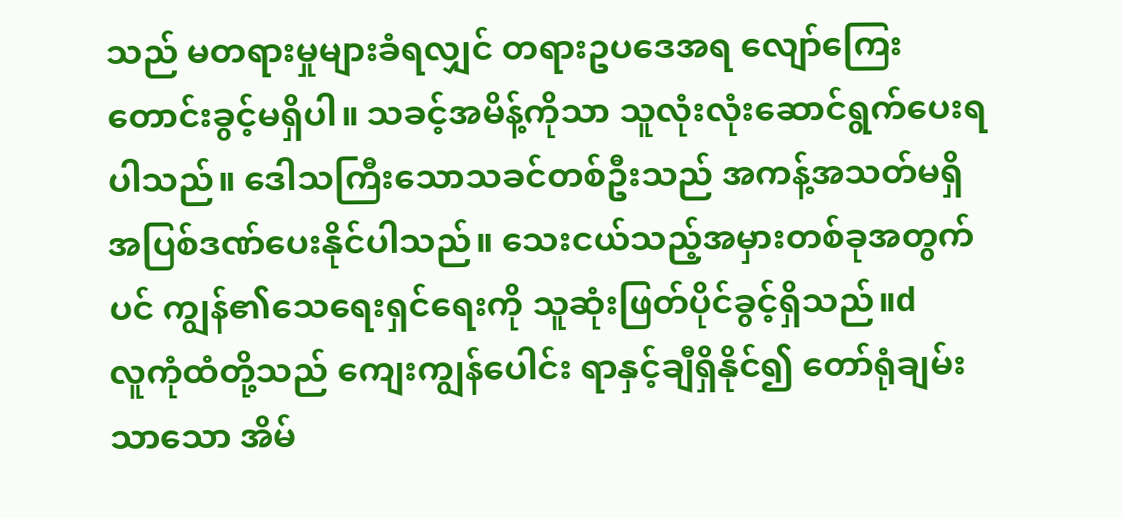သည် မတရားမှုများခံရလျှင် တရားဥပဒေအရ လျော်ကြေးတောင်းခွင့်မရှိပါ။ သခင့်အမိန့်ကိုသာ သူလုံးလုံးဆောင်ရွက်ပေးရပါသည်။ ဒေါသကြီးသောသခင်တစ်ဦးသည် အကန့်အသတ်မရှိ အပြစ်ဒဏ်ပေးနိုင်ပါသည်။ သေးငယ်သည့်အမှားတစ်ခုအတွက်ပင် ကျွန်၏သေရေးရှင်ရေးကို သူဆုံးဖြတ်ပိုင်ခွင့်ရှိသည်။d
လူကုံထံတို့သည် ကျေးကျွန်ပေါင်း ရာနှင့်ချီရှိနိုင်၍ တော်ရုံချမ်းသာသော အိမ်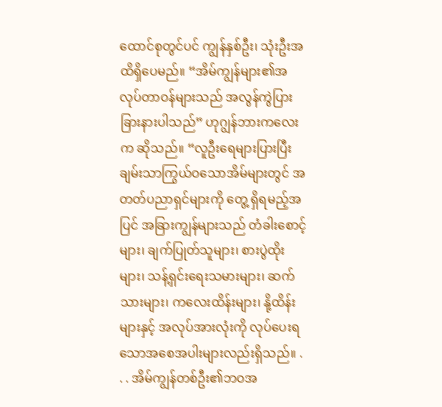ထောင်စုတွင်ပင် ကျွန်နှစ်ဦး၊ သုံးဦးအထိရှိပေမည်။ “အိမ်ကျွန်များ၏အလုပ်တာဝန်များသည် အလွန်ကွဲပြားခြားနားပါသည်” ဟုဂျွန်ဘားကလေးက ဆိုသည်။ “လူဦးရေများပြားပြီး ချမ်းသာကြွယ်ဝသောအိမ်များတွင် အတတ်ပညာရှင်များကို တွေ့ ရှိရမည့်အပြင် အခြားကျွန်များသည် တံခါးစောင့်များ၊ ချက်ပြုတ်သူများ၊ စားပွဲထိုးများ၊ သန့်ရှင်းရေးသမားများ၊ ဆက်သားများ၊ ကလေးထိန်းများ၊ နို့ထိန်းများနှင့် အလုပ်အားလုံးကို လုပ်ပေးရသောအစေအပါးများလည်းရှိသည်။ . . . အိမ်ကျွန်တစ်ဦး၏ဘဝအ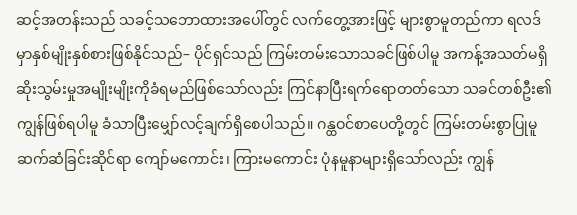ဆင့်အတန်းသည် သခင့်သဘောထားအပေါ်တွင် လက်တွေ့အားဖြင့် များစွာမူတည်ကာ ရလဒ်မှာနှစ်မျိုးနှစ်စားဖြစ်နိုင်သည်– ပိုင်ရှင်သည် ကြမ်းတမ်းသောသခင်ဖြစ်ပါမူ အကန့်အသတ်မရှိ ဆိုးသွမ်းမှုအမျိုးမျိုးကိုခံရမည်ဖြစ်သော်လည်း ကြင်နာပြီးရက်ရောတတ်သော သခင်တစ်ဦး၏ကျွန်ဖြစ်ရပါမူ ခံသာပြီးမျှော်လင့်ချက်ရှိစေပါသည်။ ဂန္ထဝင်စာပေတို့တွင် ကြမ်းတမ်းစွာပြုမူဆက်ဆံခြင်းဆိုင်ရာ ကျော်မကောင်း၊ ကြားမကောင်း ပုံနမူနာများရှိသော်လည်း ကျွန်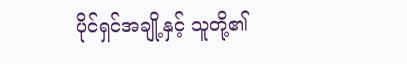ပိုင်ရှင်အချို့နှင့် သူတို့၏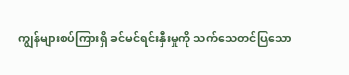ကျွန်များစပ်ကြားရှိ ခင်မင်ရင်းနှီးမှုကို သက်သေတင်ပြသော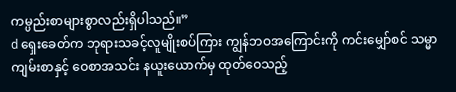ကမ္ပည်းစာများစွာလည်းရှိပါသည်။”
d ရှေးခေတ်က ဘုရားသခင့်လူမျိုးစပ်ကြား ကျွန်ဘဝအကြောင်းကို ကင်းမျှော်စင် သမ္မာကျမ်းစာနှင့် ဝေစာအသင်း နယူးယောက်မှ ထုတ်ဝေသည့်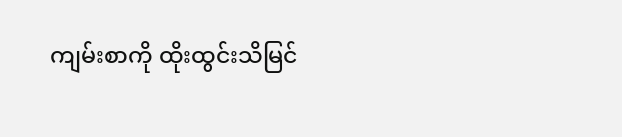ကျမ်းစာကို ထိုးထွင်းသိမြင်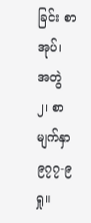ခြင်း စာအုပ်၊ အတွဲ ၂၊ စာမျက်နှာ ၉၇၇-၉ ရှု။